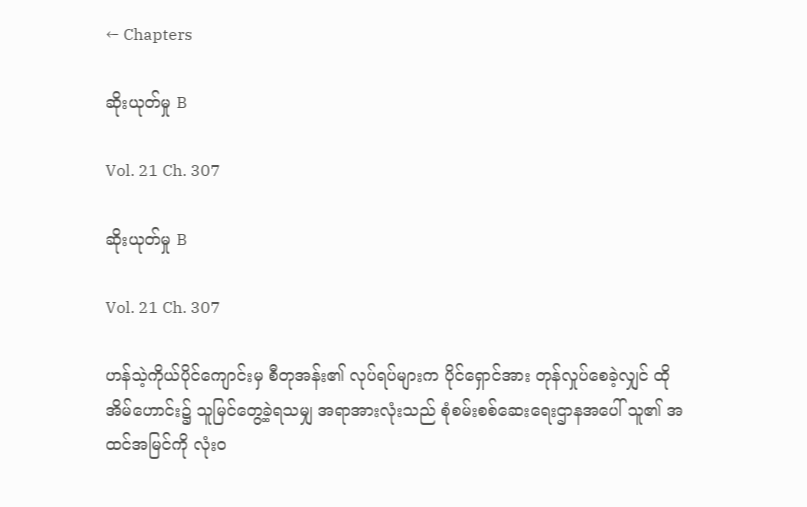← Chapters

ဆိုးယုတ်မှု B

Vol. 21 Ch. 307

ဆိုးယုတ်မှု B

Vol. 21 Ch. 307

ဟန်သဲ့ကိုယ်ပိုင်ကျောင်းမှ စီတုအန်း၏ လုပ်ရပ်များက ပိုင်ရှောင်အား တုန်လှုပ်စေခဲ့လျှင် ထိုအိမ်ဟောင်း၌ သူမြင်တွေ့ခဲ့ရသမျှ အရာအားလုံးသည် စုံစမ်းစစ်ဆေးရေးဌာနအပေါ် သူ၏ အထင်အမြင်ကို လုံးဝ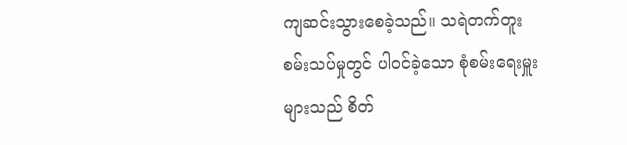ကျဆင်းသွားစေခဲ့သည်။ သရဲတက်တူးစမ်းသပ်မှုတွင် ပါဝင်ခဲ့သော စုံစမ်းရေးမှူးများသည် စိတ်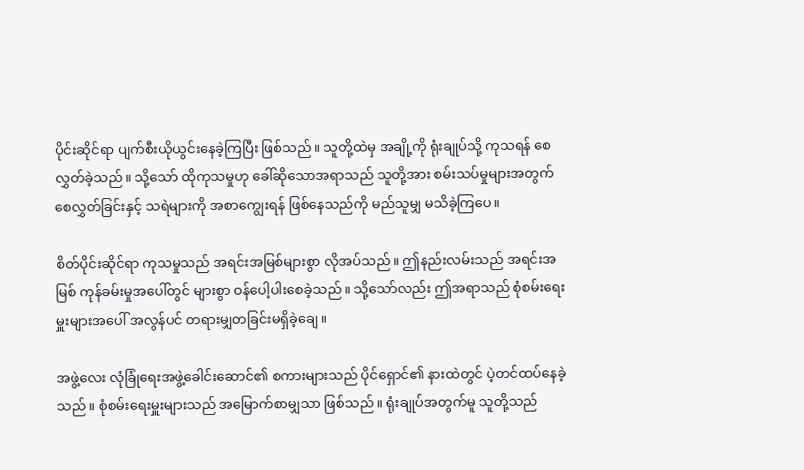ပိုင်းဆိုင်ရာ ပျက်စီးယိုယွင်းနေခဲ့ကြပြီး ဖြစ်သည်။ သူတို့ထဲမှ အချို့ကို ရုံးချုပ်သို့ ကုသရန် စေလွှတ်ခဲ့သည်။ သို့သော် ထိုကုသမှုဟု ခေါ်ဆိုသောအရာသည် သူတို့အား စမ်းသပ်မှုများအတွက် စေလွှတ်ခြင်းနှင့် သရဲများကို အစာကျွေးရန် ဖြစ်နေသည်ကို မည်သူမျှ မသိခဲ့ကြပေ။

စိတ်ပိုင်းဆိုင်ရာ ကုသမှုသည် အရင်းအမြစ်များစွာ လိုအပ်သည်။ ဤနည်းလမ်းသည် အရင်းအမြစ် ကုန်ခမ်းမှုအပေါ်တွင် များစွာ ဝန်ပေါ့ပါးစေခဲ့သည်။ သို့သော်လည်း ဤအရာသည် စုံစမ်းရေးမှူးများအပေါ် အလွန်ပင် တရားမျှတခြင်းမရှိခဲ့ချေ။

အဖွဲ့လေး လုံခြုံရေးအဖွဲ့ခေါင်းဆောင်၏ စကားများသည် ပိုင်ရှောင်၏ နားထဲတွင် ပဲ့တင်ထပ်နေခဲ့သည်။ စုံစမ်းရေးမှူးများသည် အမြောက်စာမျှသာ ဖြစ်သည်။ ရုံးချုပ်အတွက်မူ သူတို့သည်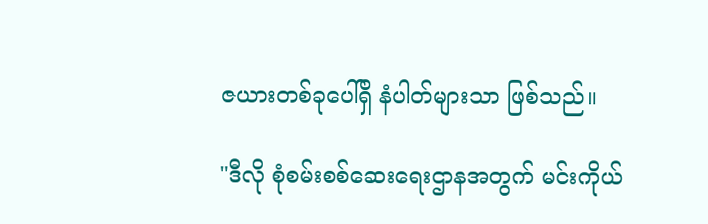ဇယားတစ်ခုပေါ်ရှိ နံပါတ်များသာ ဖြစ်သည်။

"ဒီလို စုံစမ်းစစ်ဆေးရေးဌာနအတွက် မင်းကိုယ်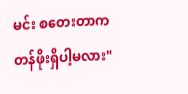မင်း စတေးတာက တန်ဖိုးရှိပါ့မလား"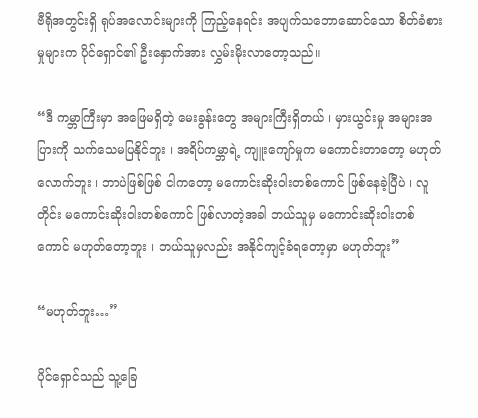ဗီရိုအတွင်းရှိ ရုပ်အလောင်းများကို ကြည့်နေရင်း အပျက်သဘောဆောင်သော စိတ်ခံစားမှုများက ပိုင်ရှောင်၏ ဦးနှောက်အား လွှမ်းမိုးလာတော့သည်။

“ဒီ ကမ္ဘာကြီးမှာ အဖြေမရှိတဲ့ မေးခွန်းတွေ အများကြီးရှိတယ် ၊ မှားယွင်းမှု အများအပြားကို သက်သေမပြနိုင်ဘူး ၊ အရိပ်ကမ္ဘာရဲ့ ကျူးကျော်မှုက မကောင်းတာတော့ မဟုတ်လောက်ဘူး ၊ ဘာပဲဖြစ်ဖြစ် ငါကတော့ မကောင်းဆိုးဝါးတစ်ကောင် ဖြစ်နေခဲ့ပြီပဲ ၊ လူတိုင်း မကောင်းဆိုးဝါးတစ်ကောင် ဖြစ်လာတဲ့အခါ ဘယ်သူမှ မကောင်းဆိုးဝါးတစ်ကောင် မဟုတ်တော့ဘူး ၊ ဘယ်သူမှလည်း အနိုင်ကျင့်ခံရတော့မှာ မဟုတ်ဘူး”

“မဟုတ်ဘူး…”

ပိုင်ရှောင်သည် သူ့ခြေ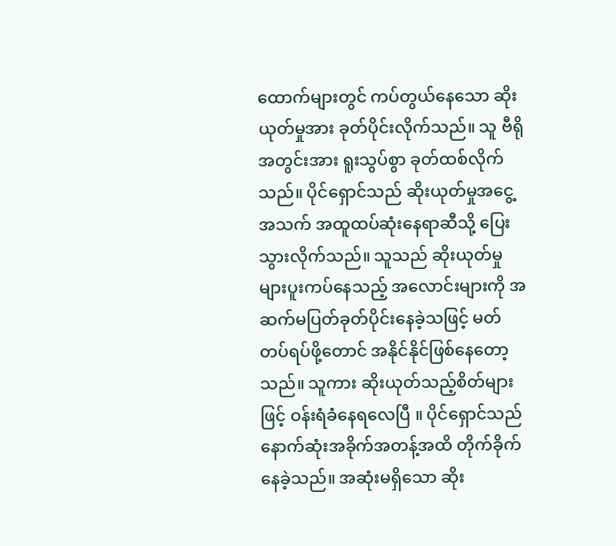ထောက်များတွင် ကပ်တွယ်နေသော ဆိုးယုတ်မှုအား ခုတ်ပိုင်းလိုက်သည်။ သူ ဗီရိုအတွင်းအား ရူးသွပ်စွာ ခုတ်ထစ်လိုက်သည်။ ပိုင်ရှောင်သည် ဆိုးယုတ်မှုအငွေ့အသက် အထူထပ်ဆုံးနေရာဆီသို့ ပြေးသွားလိုက်သည်။ သူသည် ဆိုးယုတ်မှုများပူးကပ်နေသည့် အလောင်းများကို အဆက်မပြတ်ခုတ်ပိုင်းနေခဲ့သဖြင့် မတ်တပ်ရပ်ဖို့တောင် အနိုင်နိုင်ဖြစ်နေတော့သည်။ သူကား ဆိုးယုတ်သည့်စိတ်များဖြင့် ဝန်းရံခံနေရလေပြီ ။ ပိုင်ရှောင်သည် နောက်ဆုံးအခိုက်အတန့်အထိ တိုက်ခိုက်နေခဲ့သည်။ အဆုံးမရှိသော ဆိုး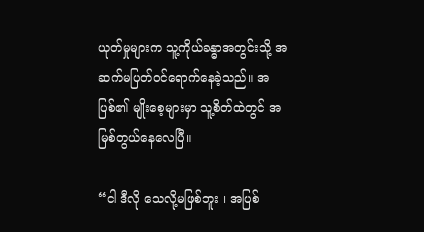ယုတ်မှုများက သူ့ကိုယ်ခန္ဓာအတွင်းသို့ အဆက်မပြတ်ဝင်ရောက်နေခဲ့သည်။ အပြစ်၏ မျိုးစေ့များမှာ သူ့စိတ်ထဲတွင် အမြစ်တွယ်နေလေပြီ။

“ငါ ဒီလို သေလို့မဖြစ်ဘူး ၊ အပြစ်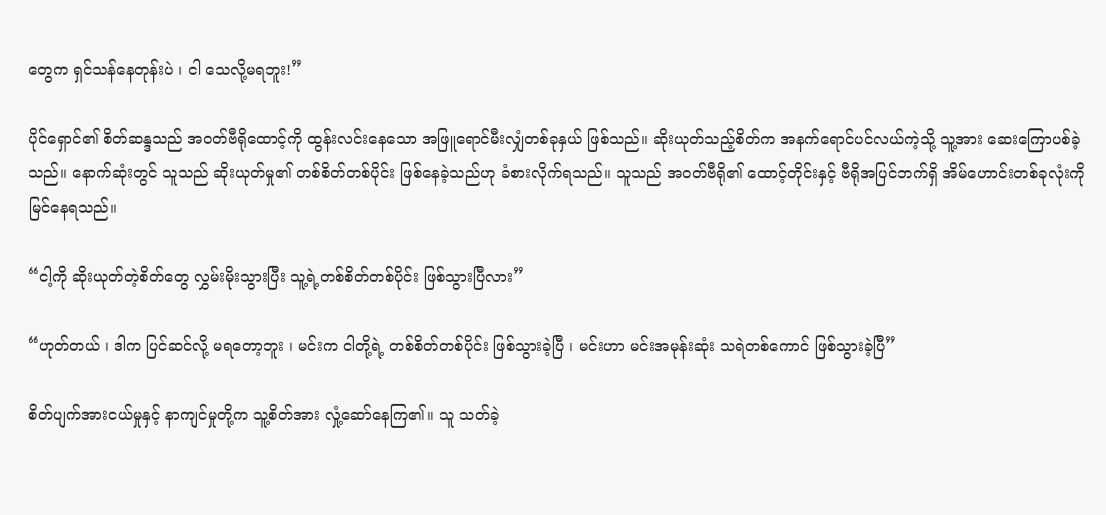တွေက ရှင်သန်နေတုန်းပဲ ၊ ငါ သေလို့မရဘူး!”

ပိုင်ရှောင်၏ စိတ်ဆန္ဒသည် အဝတ်ဗီရိုထောင့်ကို ထွန်းလင်းနေသော အဖြူရောင်မီးလျှံတစ်ခုနှယ် ဖြစ်သည်။ ဆိုးယုတ်သည့်စိတ်က အနက်ရောင်ပင်လယ်ကဲ့သို့ သူ့အား ဆေးကြောပစ်ခဲ့သည်။ နောက်ဆုံးတွင် သူသည် ဆိုးယုတ်မှု၏ တစ်စိတ်တစ်ပိုင်း ဖြစ်နေခဲ့သည်ဟု ခံစားလိုက်ရသည်။ သူသည် အဝတ်ဗီရို၏ ထောင့်တိုင်းနှင့် ဗီရိုအပြင်ဘက်ရှိ အိမ်ဟောင်းတစ်ခုလုံးကို မြင်နေရသည်။

“ငါ့ကို ဆိုးယုတ်တဲ့စိတ်တွေ လွှမ်းမိုးသွားပြီး သူ့ရဲ့တစ်စိတ်တစ်ပိုင်း ဖြစ်သွားပြီလား”

“ဟုတ်တယ် ၊ ဒါက ပြင်ဆင်လို့ မရတော့ဘူး ၊ မင်းက ငါတို့ရဲ့ တစ်စိတ်တစ်ပိုင်း ဖြစ်သွားခဲ့ပြီ ၊ မင်းဟာ မင်းအမုန်းဆုံး သရဲတစ်ကောင် ဖြစ်သွားခဲ့ပြီ”

စိတ်ပျက်အားငယ်မှုနှင့် နာကျင်မှုတို့က သူ့စိတ်အား လှုံ့ဆော်နေကြ၏။ သူ သတ်ခဲ့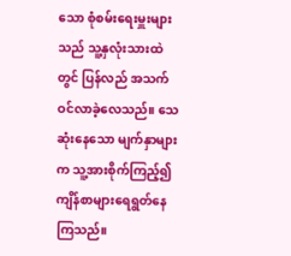သော စုံစမ်းရေးမှူးများသည် သူ့နှလုံးသားထဲတွင် ပြန်လည် အသက်ဝင်လာခဲ့လေသည်။ သေဆုံးနေသော မျက်နှာများက သူ့အားစိုက်ကြည့်၍ ကျိန်စာများရေရွတ်နေကြသည်။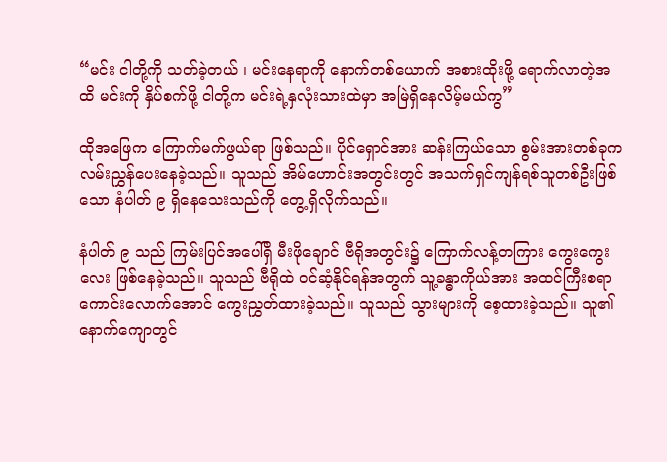“မင်း ငါတို့ကို သတ်ခဲ့တယ် ၊ မင်းနေရာကို နောက်တစ်ယောက် အစားထိုးဖို့ ရောက်လာတဲ့အထိ မင်းကို နှိပ်စက်ဖို့ ငါတို့က မင်းရဲ့နှလုံးသားထဲမှာ အမြဲရှိနေလိမ့်မယ်ကွ”

ထိုအဖြေက ကြောက်မက်ဖွယ်ရာ ဖြစ်သည်။ ပိုင်ရှောင်အား ဆန်းကြယ်သော စွမ်းအားတစ်ခုက လမ်းညွှန်ပေးနေခဲ့သည်။ သူသည် အိမ်ဟောင်းအတွင်းတွင် အသက်ရှင်ကျန်ရစ်သူတစ်ဦးဖြစ်သော နံပါတ် ၉ ရှိနေသေးသည်ကို တွေ့ရှိလိုက်သည်။

နံပါတ် ၉ သည် ကြမ်းပြင်အပေါ်ရှိ မီးဖိုချောင် ဗီရိုအတွင်း၌ ကြောက်လန့်တကြား ကွေးကွေးလေး ဖြစ်နေခဲ့သည်။ သူသည် ဗီရိုထဲ ဝင်ဆံ့နိုင်ရန်အတွက် သူ့ခန္ဓာကိုယ်အား အထင်ကြီးစရာ ကောင်းလောက်အောင် ကွေးညွှတ်ထားခဲ့သည်။ သူသည် သွားများကို စေ့ထားခဲ့သည်။ သူ၏ နောက်ကျောတွင်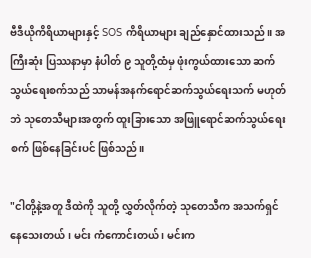ဗီဒီယိုကိရိယာများနှင့် SOS ကိရိယာများ ချည်နှောင်ထားသည်။ အကြီးဆုံး ပြဿနာမှာ နံပါတ် ၉ သူတို့ထံမှ ဖုံးကွယ်ထားသော ဆက်သွယ်ရေးစက်သည် သာမန်အနက်ရောင်ဆက်သွယ်ရေးသက် မဟုတ်ဘဲ သုတေသီများအတွက် ထူးခြားသော အဖြူရောင်ဆက်သွယ်ရေးစက် ဖြစ်နေခြင်းပင် ဖြစ်သည်။

"ငါတို့နဲ့အတူ ဒီထဲကို သူတို့ လွှတ်လိုက်တဲ့ သုတေသီက အသက်ရှင်နေသေးတယ် ၊ မင်း ကံကောင်းတယ် ၊ မင်းက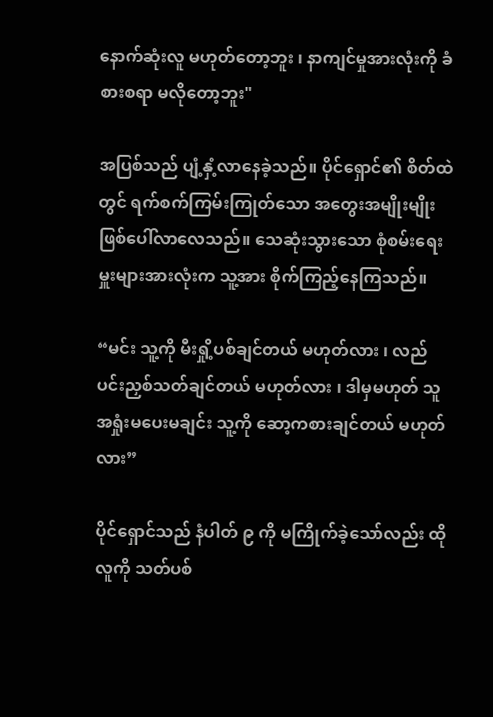နောက်ဆုံးလူ မဟုတ်တော့ဘူး ၊ နာကျင်မှုအားလုံးကို ခံစားစရာ မလိုတော့ဘူး"

အပြစ်သည် ပျံ့နှံ့လာနေခဲ့သည်။ ပိုင်ရှောင်၏ စိတ်ထဲတွင် ရက်စက်ကြမ်းကြုတ်သော အတွေးအမျိုးမျိုး ဖြစ်ပေါ်လာလေသည်။ သေဆုံးသွားသော စုံစမ်းရေးမှူးများအားလုံးက သူ့အား စိုက်ကြည့်နေကြသည်။

“မင်း သူ့ကို မီးရှို့ပစ်ချင်တယ် မဟုတ်လား ၊ လည်ပင်းညှစ်သတ်ချင်တယ် မဟုတ်လား ၊ ဒါမှမဟုတ် သူ အရှုံးမပေးမချင်း သူ့ကို ဆော့ကစားချင်တယ် မဟုတ်လား”

ပိုင်ရှောင်သည် နံပါတ် ၉ ကို မကြိုက်ခဲ့သော်လည်း ထိုလူကို သတ်ပစ်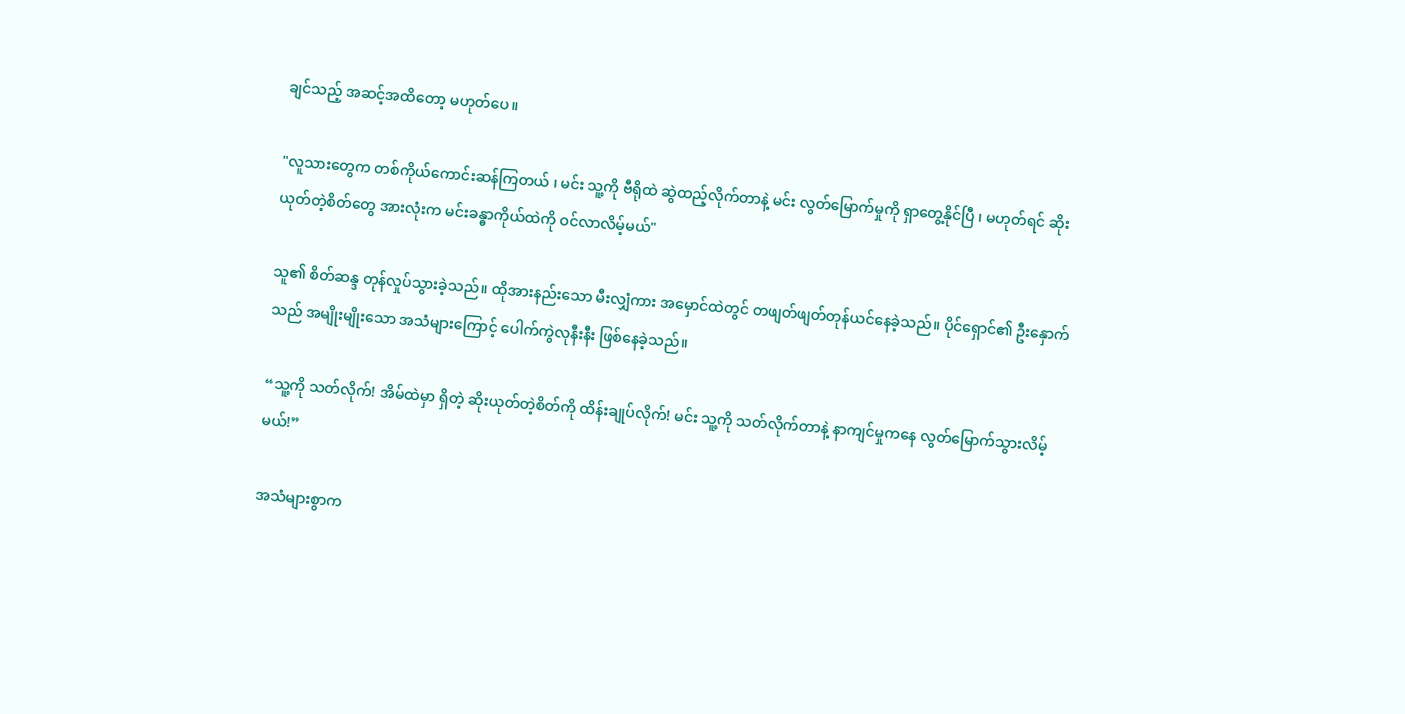ချင်သည့် အဆင့်အထိတော့ မဟုတ်ပေ။

"လူသားတွေက တစ်ကိုယ်ကောင်းဆန်ကြတယ် ၊ မင်း သူ့ကို ဗီရိုထဲ ဆွဲထည့်လိုက်တာနဲ့ မင်း လွတ်မြောက်မှုကို ရှာတွေ့နိုင်ပြီ ၊ မဟုတ်ရင် ဆိုးယုတ်တဲ့စိတ်တွေ အားလုံးက မင်းခန္ဓာကိုယ်ထဲကို ဝင်လာလိမ့်မယ်"

သူ၏ စိတ်ဆန္ဒ တုန်လှုပ်သွားခဲ့သည်။ ထိုအားနည်းသော မီးလျှံကား အမှောင်ထဲတွင် တဖျတ်ဖျတ်တုန်ယင်နေခဲ့သည်။ ပိုင်ရှောင်၏ ဦးနှောက်သည် အမျိုးမျိုးသော အသံများကြောင့် ပေါက်ကွဲလုနီးနီး ဖြစ်နေခဲ့သည်။

“သူ့ကို သတ်လိုက်! အိမ်ထဲမှာ ရှိတဲ့ ဆိုးယုတ်တဲ့စိတ်ကို ထိန်းချုပ်လိုက်! မင်း သူ့ကို သတ်လိုက်တာနဲ့ နာကျင်မှုကနေ လွတ်မြောက်သွားလိမ့်မယ်!”

အသံများစွာက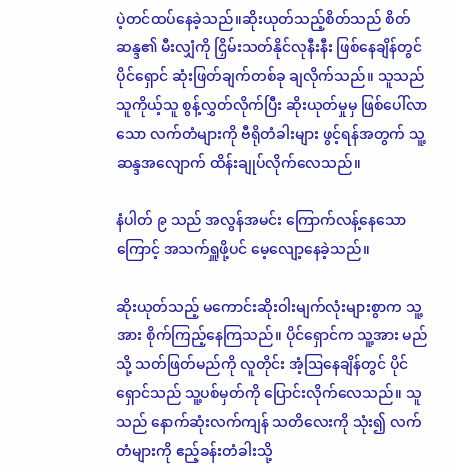ပဲ့တင်ထပ်နေခဲ့သည်။ဆိုးယုတ်သည့်စိတ်သည် စိတ်ဆန္ဒ၏ မီးလျှံကို ငြှိမ်းသတ်နိုင်လုနီးနီး ဖြစ်နေချိန်တွင် ပိုင်ရှောင် ဆုံးဖြတ်ချက်တစ်ခု ချလိုက်သည်။ သူသည် သူကိုယ့်သူ စွန့်လွှတ်လိုက်ပြီး ဆိုးယုတ်မှုမှ ဖြစ်ပေါ်လာသော လက်တံများကို ဗီရိုတံခါးများ ဖွင့်ရန်အတွက် သူ့ဆန္ဒအလျောက် ထိန်းချုပ်လိုက်လေသည်။

နံပါတ် ၉ သည် အလွန်အမင်း ကြောက်လန့်နေသောကြောင့် အသက်ရှူဖို့ပင် မေ့လျော့နေခဲ့သည်။

ဆိုးယုတ်သည့် မကောင်းဆိုးဝါးမျက်လုံးများစွာက သူ့အား စိုက်ကြည့်နေကြသည်။ ပိုင်ရှောင်က သူ့အား မည်သို့ သတ်ဖြတ်မည်ကို လူတိုင်း အံ့ဩနေချိန်တွင် ပိုင်ရှောင်သည် သူ့ပစ်မှတ်ကို ပြောင်းလိုက်လေသည်။ သူသည် နောက်ဆုံးလက်ကျန် သတိလေးကို သုံး၍ လက်တံများကို ဧည့်ခန်းတံခါးသို့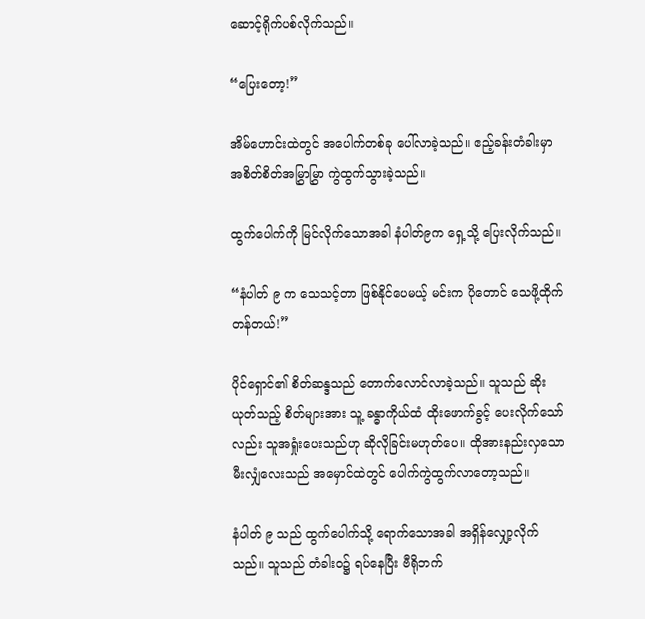ဆောင့်ရိုက်ပစ်လိုက်သည်။

“ပြေးတော့!”

အိမ်ဟောင်းထဲတွင် အပေါက်တစ်ခု ပေါ်လာခဲ့သည်။ ဧည့်ခန်းတံခါးမှာ အစိတ်စိတ်အမြွှာမြွှာ ကွဲထွက်သွားခဲ့သည်။

ထွက်ပေါက်ကို မြင်လိုက်သောအခါ နံပါတ်၉က ရှေ့သို့ ပြေးလိုက်သည်။

“နံပါတ် ၉ က သေသင့်တာ ဖြစ်နိုင်ပေမယ့် မင်းက ပိုတောင် သေဖို့ထိုက်တန်တယ်!”

ပိုင်ရှောင်၏ စိတ်ဆန္ဒသည် တောက်လောင်လာခဲ့သည်။ သူသည် ဆိုးယုတ်သည့် စိတ်များအား သူ့ ခန္ဓာကိုယ်ထံ ထိုးဖောက်ခွင့် ပေးလိုက်သော်လည်း သူအရှုံးပေးသည်ဟု ဆိုလိုခြင်းမဟုတ်ပေ။ ထိုအားနည်းလှသော မီးလျှံလေးသည် အမှောင်ထဲတွင် ပေါက်ကွဲထွက်လာတော့သည်။

နံပါတ် ၉ သည် ထွက်ပေါက်သို့ ရောက်သောအခါ အရှိန်လျှော့လိုက်သည်။ သူသည် တံခါးဝ၌ ရပ်နေပြီး ဗီရိုဘက်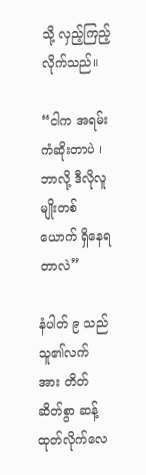သို့ လှည့်ကြည့်လိုက်သည်။

“ငါက အရမ်း ကံဆိုးတာပဲ ၊ ဘာလို့ ဒီလိုလူမျိုးတစ်ယောက် ရှိနေရတာလဲ”

နံပါတ် ၉ သည် သူ၏လက်အား တိတ်ဆိတ်စွာ ဆန့်ထုတ်လိုက်လေ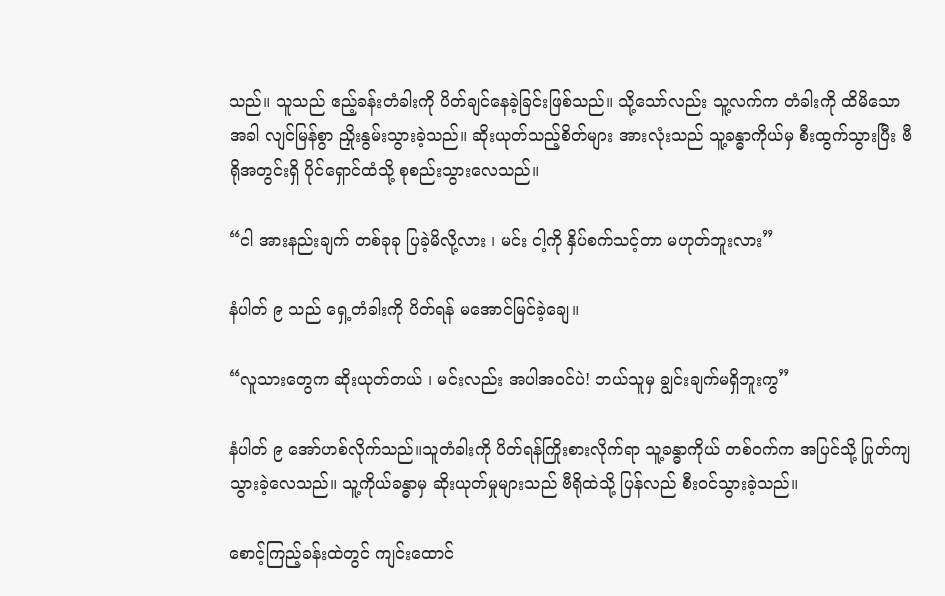သည်။ သူသည် ဧည့်ခန်းတံခါးကို ပိတ်ချင်နေခဲ့ခြင်းဖြစ်သည်။ သို့သော်လည်း သူ့လက်က တံခါးကို ထိမိသောအခါ လျင်မြန်စွာ ညှိုးနွမ်းသွားခဲ့သည်။ ဆိုးယုတ်သည့်စိတ်များ အားလုံးသည် သူ့ခန္ဓာကိုယ်မှ စီးထွက်သွားပြီး ဗီရိုအတွင်းရှိ ပိုင်ရှောင်ထံသို့ စုစည်းသွားလေသည်။

“ငါ အားနည်းချက် တစ်ခုခု ပြခဲ့မိလို့လား ၊ မင်း ငါ့ကို နှိပ်စက်သင့်တာ မဟုတ်ဘူးလား”

နံပါတ် ၉ သည် ရှေ့တံခါးကို ပိတ်ရန် မအောင်မြင်ခဲ့ချေ။

“လူသားတွေက ဆိုးယုတ်တယ် ၊ မင်းလည်း အပါအဝင်ပဲ! ဘယ်သူမှ ချွင်းချက်မရှိဘူးကွ”

နံပါတ် ၉ အော်ဟစ်လိုက်သည်။သူတံခါးကို ပိတ်ရန်ကြိုးစားလိုက်ရာ သူ့ခန္ဓာကိုယ် တစ်ဝက်က အပြင်သို့ ပြုတ်ကျသွားခဲ့လေသည်။ သူ့ကိုယ်ခန္ဓာမှ ဆိုးယုတ်မှုများသည် ဗီရိုထဲသို့ ပြန်လည် စီးဝင်သွားခဲ့သည်။

စောင့်ကြည့်ခန်းထဲတွင် ကျင်းထောင်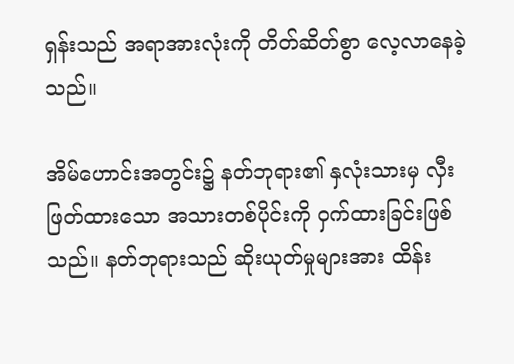ရှန်းသည် အရာအားလုံးကို တိတ်ဆိတ်စွာ လေ့လာနေခဲ့သည်။

အိမ်ဟောင်းအတွင်း၌ နတ်ဘုရား၏ နှလုံးသားမှ လှီးဖြတ်ထားသော အသားတစ်ပိုင်းကို ဝှက်ထားခြင်းဖြစ်သည်။ နတ်ဘုရားသည် ဆိုးယုတ်မှုများအား ထိန်း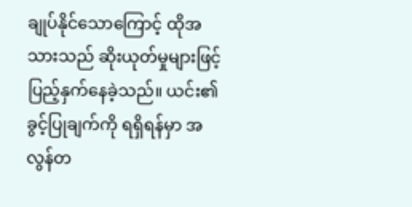ချုပ်နိုင်သောကြောင့် ထိုအသားသည် ဆိုးယုတ်မှုများဖြင့် ပြည့်နှက်နေခဲ့သည်။ ယင်း၏ ခွင့်ပြုချက်ကို ရရှိရန်မှာ အလွန်တ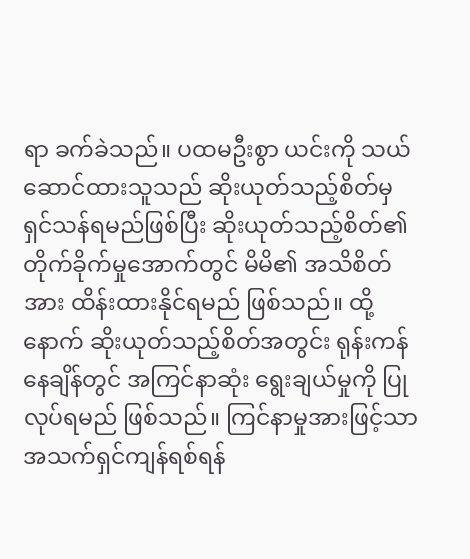ရာ ခက်ခဲသည်။ ပထမဦးစွာ ယင်းကို သယ်ဆောင်ထားသူသည် ဆိုးယုတ်သည့်စိတ်မှ ရှင်သန်ရမည်ဖြစ်ပြီး ဆိုးယုတ်သည့်စိတ်၏ တိုက်ခိုက်မှုအောက်တွင် မိမိ၏ အသိစိတ်အား ထိန်းထားနိုင်ရမည် ဖြစ်သည်။ ထို့နောက် ဆိုးယုတ်သည့်စိတ်အတွင်း ရုန်းကန်နေချိန်တွင် အကြင်နာဆုံး ရွေးချယ်မှုကို ပြုလုပ်ရမည် ဖြစ်သည်။ ကြင်နာမှုအားဖြင့်သာ အသက်ရှင်ကျန်ရစ်ရန်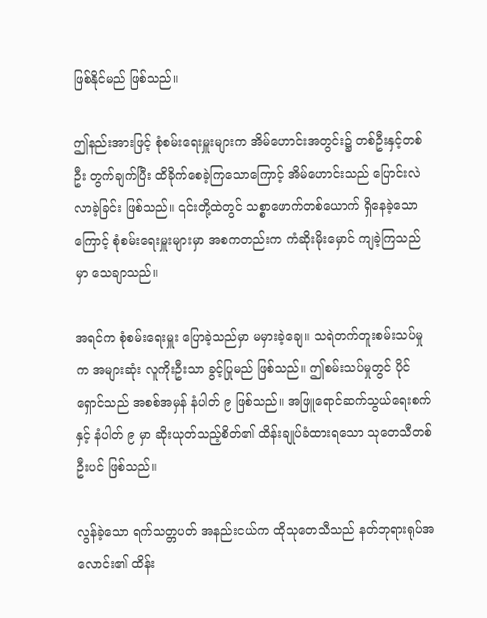ဖြစ်နိုင်မည် ဖြစ်သည်။

ဤနည်းအားဖြင့် စုံစမ်းရေးမှူးများက အိမ်ဟောင်းအတွင်း၌ တစ်ဦးနှင့်တစ်ဦး တွက်ချက်ပြီး ထိခိုက်စေခဲ့ကြသောကြောင့် အိမ်ဟောင်းသည် ပြောင်းလဲလာခဲ့ခြင်း ဖြစ်သည်။ ၎င်းတို့ထဲတွင် သစ္စာဖောက်တစ်ယောက် ရှိနေခဲ့သောကြောင့် စုံစမ်းရေးမှူးများမှာ အစကတည်းက ကံဆိုးမိုးမှောင် ကျခဲ့ကြသည်မှာ သေချာသည်။

အရင်က စုံစမ်းရေးမှူး ပြောခဲ့သည်မှာ မမှားခဲ့ချေ။ သရဲတက်တူးစမ်းသပ်မှုက အများဆုံး လူကိုးဦးသာ ခွင့်ပြုမည် ဖြစ်သည်။ ဤစမ်းသပ်မှုတွင် ပိုင်ရှောင်သည် အစစ်အမှန် နံပါတ် ၉ ဖြစ်သည်။ အဖြူရောင်ဆက်သွယ်ရေးစက်နှင့် နံပါတ် ၉ မှာ ဆိုးယုတ်သည့်စိတ်၏ ထိန်းချုပ်ခံထားရသော သုတေသီတစ်ဦးပင် ဖြစ်သည်။

လွန်ခဲ့သော ရက်သတ္တပတ် အနည်းငယ်က ထိုသုတေသီသည် နတ်ဘုရားရုပ်အလောင်း၏ ထိန်း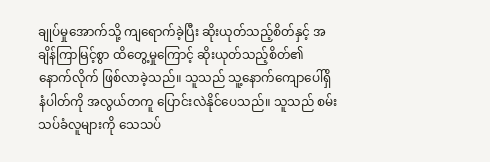ချုပ်မှုအောက်သို့ ကျရောက်ခဲ့ပြီး ဆိုးယုတ်သည့်စိတ်နှင့် အချိန်ကြာမြင့်စွာ ထိတွေ့မှုကြောင့် ဆိုးယုတ်သည့်စိတ်၏ နောက်လိုက် ဖြစ်လာခဲ့သည်။ သူသည် သူ့နောက်ကျောပေါ်ရှိ နံပါတ်ကို အလွယ်တကူ ပြောင်းလဲနိုင်ပေသည်။ သူသည် စမ်းသပ်ခံလူများကို သေသပ်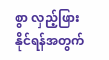စွာ လှည့်ဖြားနိုင်ရန်အတွက်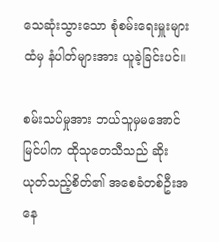သေဆုံးသွားသော စုံစမ်းရေးမှူးများထံမှ နံပါတ်များအား ယူခဲ့ခြင်းပင်။

စမ်းသပ်မှုအား ဘယ်သူမှမအောင်မြင်ပါက ထိုသုတေသီသည် ဆိုးယုတ်သည့်စိတ်၏ အစေခံတစ်ဦးအနေ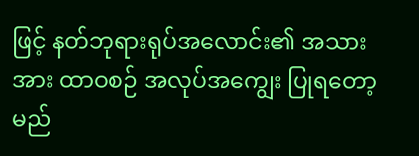ဖြင့် နတ်ဘုရားရုပ်အလောင်း၏ အသားအား ထာဝစဉ် အလုပ်အကျွေး ပြုရတော့မည်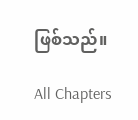ဖြစ်သည်။

All Chapters